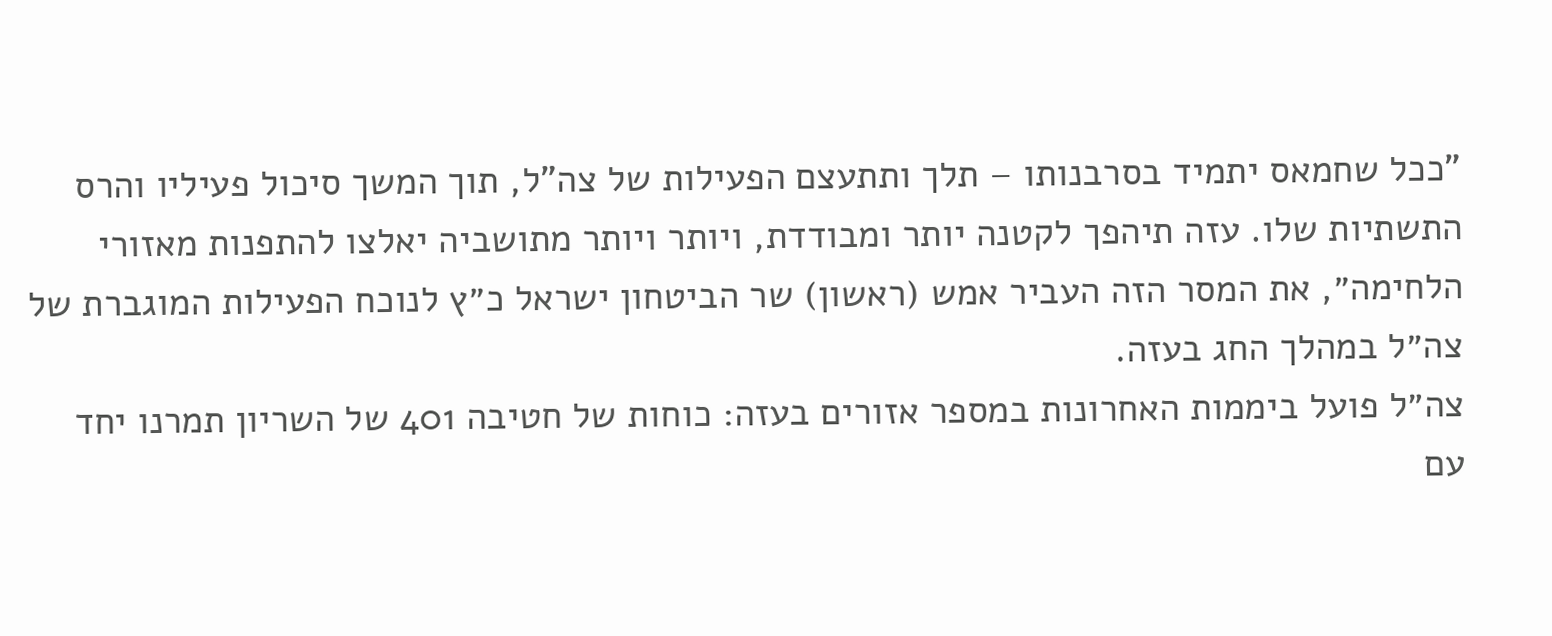"ככל שחמאס יתמיד בסרבנותו – תלך ותתעצם הפעילות של צה"ל, תוך המשך סיכול פעיליו והרס התשתיות שלו. עזה תיהפך לקטנה יותר ומבודדת, ויותר ויותר מתושביה יאלצו להתפנות מאזורי הלחימה״, את המסר הזה העביר אמש (ראשון) שר הביטחון ישראל כ״ץ לנוכח הפעילות המוגברת של צה״ל במהלך החג בעזה.
צה״ל פועל ביממות האחרונות במספר אזורים בעזה: כוחות של חטיבה 401 של השריון תמרנו יחד עם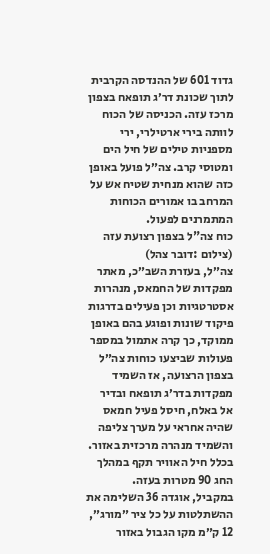גדוד 601 של ההנדסה הקרבית לתוך שכונת דר׳ג תופאח בצפון מרכז עזה. הכניסה של הכוח לוותה בירי ארטילרי, ירי מספניות טילים של חיל הים ומטוסי קרב. צה״ל פועל באופן כזה שהוא מנחית שטיח אש על המרחב בו אמורים הכוחות המתמרנים לפעול.
כוח צה"ל בצפון רצועת עזה (צילום :דובר צהל)
צה״ל, בעזרת השב״כ, מאתר מפקדות של החמאס, מנהרות אסטרטגיות וכן פעילים בדרגות פיקוד שונות ופוגע בהם באופן ממוקד, כך קרה אתמול במספר פעולות שביצעו כוחות צה״ל בצפון הרצועה, אז השמיד מפקדות בדר׳ג תופאח ובדיר אל באלח, חיסל פעיל חמאס שהיה אחראי על מערך צליפה והשמיד מנהרה מרכזית באזור. בכלל חיל האוויר תקף במהלך החג 90 מטרות בעזה.
במקביל, אוגדה 36 השלימה את ההשתלטות על כל ציר ״מורג״, 12 ק״מ מקו הגבול באזור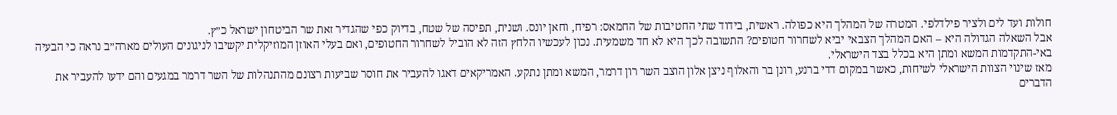חולות ועד לים ולציר פילדלפי. המטרה של המהלך היא כפולה. ראשית, בידוד שתי החטיבות של החמאס: רפיח, וחאן יונס. ושנית, תפיסה של שטח, בדיוק כפי שהגדיר זאת שר הביטחון ישראל כ״ץ.
אבל השאלה הגדולה היא – האם המהלך הצבאי יביא לשחרור חטופים? התשובה לכך היא לא חד משמעית. נכון לעכשיו הלחץ הזה לא הוביל לשחרור החטופים, ואם בעלי האוזן המוזיקלית יקשיבו לניגונים העולים מארה״ב נראה כי הבעיה באי-התקדמות המשא ומתן היא בכלל בצד הישראלי.
מאז שינוי הצוות הישראלי לשיחות, כאשר במקום דדי ברנע, רונן בר והאלוף ניצן אלון הוצב השר רון דרמר, המשא ומתן נתקע. האמריקאים דאגו להעביר את חוסר שביעות רצונם מהתנהלות של השר דרמר במגעים והם ידעו להעביר את הדברים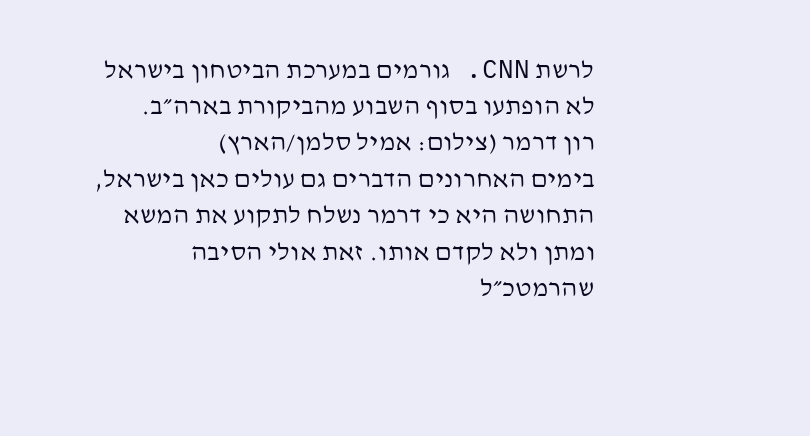לרשת CNN. גורמים במערכת הביטחון בישראל לא הופתעו בסוף השבוע מהביקורת בארה״ב.
רון דרמר (צילום: אמיל סלמן/הארץ)
בימים האחרונים הדברים גם עולים כאן בישראל, התחושה היא כי דרמר נשלח לתקוע את המשא ומתן ולא לקדם אותו. זאת אולי הסיבה שהרמטכ״ל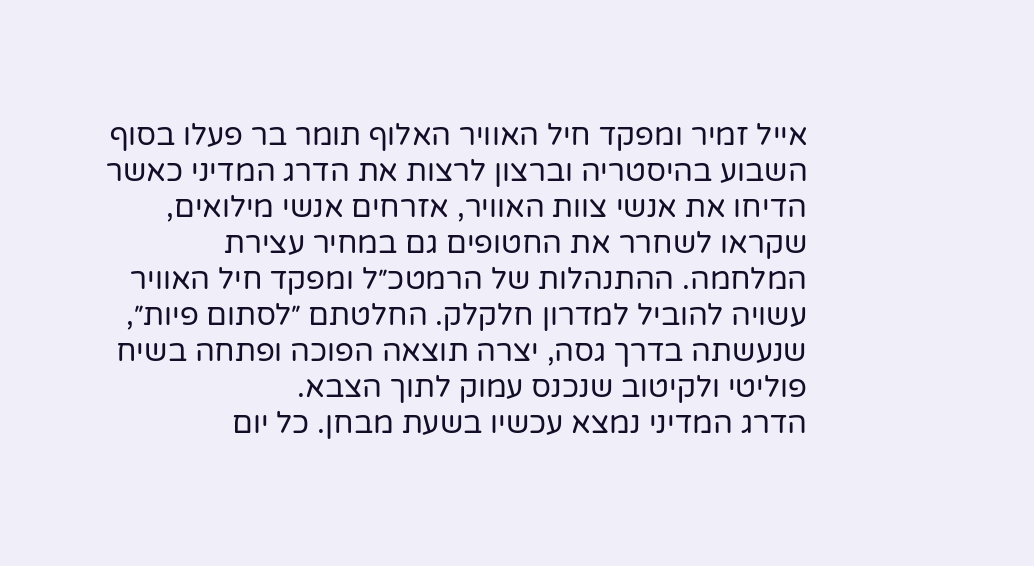אייל זמיר ומפקד חיל האוויר האלוף תומר בר פעלו בסוף השבוע בהיסטריה וברצון לרצות את הדרג המדיני כאשר הדיחו את אנשי צוות האוויר, אזרחים אנשי מילואים, שקראו לשחרר את החטופים גם במחיר עצירת המלחמה. ההתנהלות של הרמטכ״ל ומפקד חיל האוויר עשויה להוביל למדרון חלקלק. החלטתם ״לסתום פיות״, שנעשתה בדרך גסה, יצרה תוצאה הפוכה ופתחה בשיח פוליטי ולקיטוב שנכנס עמוק לתוך הצבא.
הדרג המדיני נמצא עכשיו בשעת מבחן. כל יום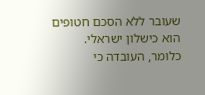שעובר ללא הסכם חטופים הוא כישלון ישראלי. כלומר, העובדה כי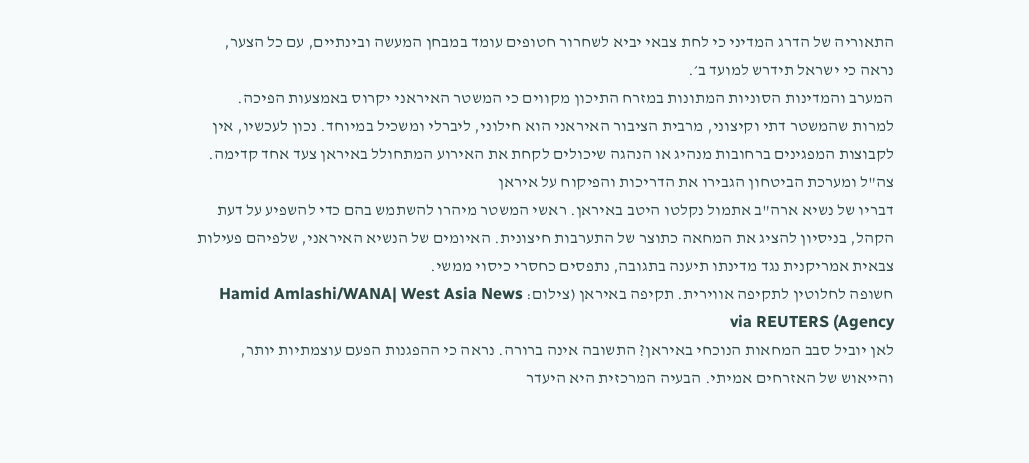התאוריה של הדרג המדיני כי לחת צבאי יביא לשחרור חטופים עומד במבחן המעשה ובינתיים, עם כל הצער, נראה כי ישראל תידרש למועד ב׳.
המערב והמדינות הסוניות המתונות במזרח התיכון מקווים כי המשטר האיראני יקרוס באמצעות הפיכה. למרות שהמשטר דתי וקיצוני, מרבית הציבור האיראני הוא חילוני, ליברלי ומשכיל במיוחד. נכון לעכשיו, אין לקבוצות המפגינים ברחובות מנהיג או הנהגה שיכולים לקחת את האירוע המתחולל באיראן צעד אחד קדימה.
צה"ל ומערכת הביטחון הגבירו את הדריכות והפיקוח על איראן
דבריו של נשיא ארה"ב אתמול נקלטו היטב באיראן. ראשי המשטר מיהרו להשתמש בהם כדי להשפיע על דעת הקהל, בניסיון להציג את המחאה כתוצר של התערבות חיצונית. האיומים של הנשיא האיראני, שלפיהם פעילות צבאית אמריקנית נגד מדינתו תיענה בתגובה, נתפסים כחסרי כיסוי ממשי.
חשופה לחלוטין לתקיפה אווירית. תקיפה באיראן (צילום: Hamid Amlashi/WANA| West Asia News Agency) via REUTERS
לאן יוביל סבב המחאות הנוכחי באיראן? התשובה אינה ברורה. נראה כי ההפגנות הפעם עוצמתיות יותר, והייאוש של האזרחים אמיתי. הבעיה המרכזית היא היעדר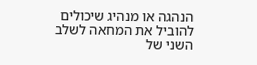הנהגה או מנהיג שיכולים להוביל את המחאה לשלב השני של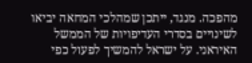מהפכה. מנגד, ייתכן שמהלכי המחאה יביאו לשינויים בסדרי העדיפויות של הממשל האיראני. על ישראל להמשיך לפעול כפי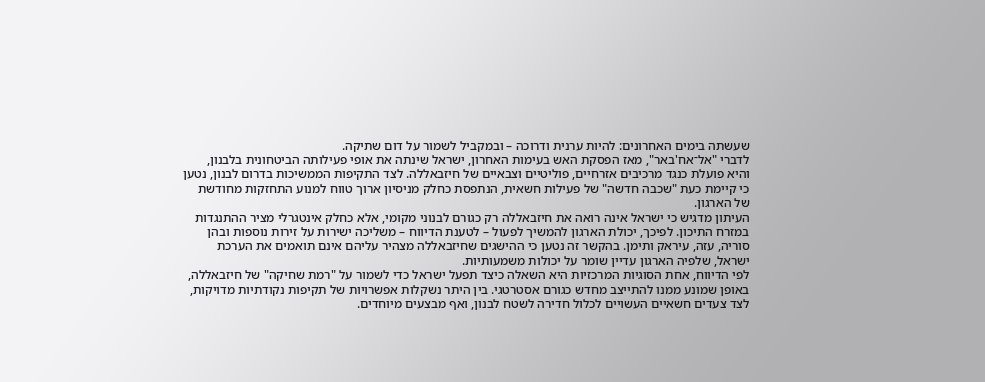שעשתה בימים האחרונים: להיות ערנית ודרוכה – ובמקביל לשמור על דום שתיקה.
לדברי "אל־אח'באר", מאז הפסקת האש בעימות האחרון, ישראל שינתה את אופי פעילותה הביטחונית בלבנון, והיא פועלת כנגד מרכיבים אזרחיים, פוליטיים וצבאיים של חיזבאללה. לצד התקיפות הממשיכות בדרום לבנון, נטען כי קיימת כעת "שכבה חדשה" של פעילות חשאית, הנתפסת כחלק מניסיון ארוך טווח למנוע התחזקות מחודשת של הארגון.
העיתון מדגיש כי ישראל אינה רואה את חיזבאללה רק כגורם לבנוני מקומי, אלא כחלק אינטגרלי מציר ההתנגדות במזרח התיכון. לפיכך, יכולת הארגון להמשיך לפעול – לטענת הדיווח – משליכה ישירות על זירות נוספות ובהן סוריה, עזה, עיראק ותימן. בהקשר זה נטען כי ההישגים שחיזבאללה מצהיר עליהם אינם תואמים את הערכת ישראל, שלפיה הארגון עדיין שומר על יכולות משמעותיות.
לפי הדיווח, אחת הסוגיות המרכזיות היא השאלה כיצד תפעל ישראל כדי לשמור על "רמת שחיקה" של חיזבאללה, באופן שמונע ממנו להתייצב מחדש כגורם אסטרטגי. בין היתר נשקלות אפשרויות של תקיפות נקודתיות מדויקות, לצד צעדים חשאיים העשויים לכלול חדירה לשטח לבנון, ואף מבצעים מיוחדים.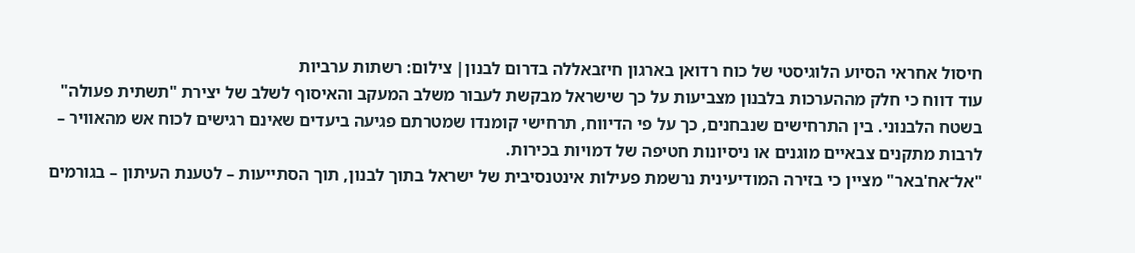חיסול אחראי הסיוע הלוגיסטי של כוח רדואן בארגון חיזבאללה בדרום לבנון| צילום: רשתות ערביות
עוד דווח כי חלק מההערכות בלבנון מצביעות על כך שישראל מבקשת לעבור משלב המעקב והאיסוף לשלב של יצירת "תשתית פעולה" בשטח הלבנוני. בין התרחישים שנבחנים, כך על פי הדיווח, תרחישי קומנדו שמטרתם פגיעה ביעדים שאינם רגישים לכוח אש מהאוויר – לרבות מתקנים צבאיים מוגנים או ניסיונות חטיפה של דמויות בכירות.
"אל־אח'באר" מציין כי בזירה המודיעינית נרשמת פעילות אינטנסיבית של ישראל בתוך לבנון, תוך הסתייעות – לטענת העיתון – בגורמים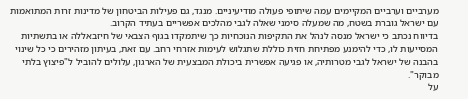מערביים וערביים המקיימים עמה שיתופי פעולה מודיעיניים. מנגד, גם פעילות הביטחון של מדינות זרות המתואמות עם ישראל גוברת בשטח, מה שמעלה סימני שאלה לגבי מהלכים אפשריים בעתיד הקרוב.
בדיווח נכתב כי ישראל מנסה לנהל את התקיפות הנוכחיות כך שיתמקדו בגוף הצבאי של חיזבאללה או בתשתיות המסייעות לו, כדי להימנע מפתיחת חזית כוללת שתגלוש לעימות אזרחי רחב. עם זאת, בעיתון מזהירים כי כל שינוי בהבנה של ישראל לגבי מטרותיה, או פגיעה אפשרית ביכולת המבצעית של הארגון, עלולים להוביל ל"פיצוץ בלתי מבוקר".
על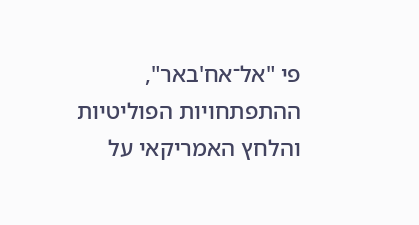פי "אל־אח'באר", ההתפתחויות הפוליטיות והלחץ האמריקאי על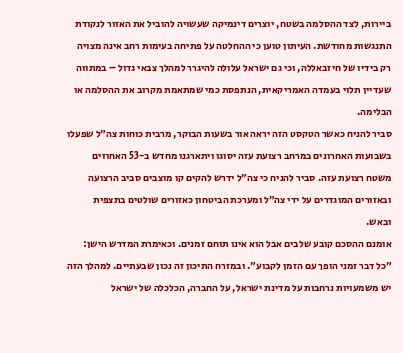ביירות, לצד ההסלמה בשטח, יוצרים דינמיקה שעשויה להוביל את האזור לנקודת התנגשות מחודשת. העיתון טוען כי ההחלטה על פתיחה בעימות רחב אינה מצויה רק בידיו של חיזבאללה, וכי גם ישראל עלולה להיגרר למהלך צבאי גדול – במתווה שעדיין תלוי בעמדה האמריקאית, הנתפסת כמי שמתאמת מקרוב את ההסלמה או הבלימה.
סביר להניח כאשר הטקסט הזה יראה אור בשעות הבוקר, מרבית כוחות צה״ל שפעלו בשבועות האחרונים במרחב רצועת עזה יסוגו ויתארגנו מחדש ב-53 האחוזים משטח רצועת עזה. סביר להניח כי צה״ל ידרש להקים קו מוצבים סביב הרצועה ובאזורים המוגדרים על ידי צה״ל ומערכת הביטחון כאזורים שולטים בתצפית ובאש.
אומנם ההסכם קובע שלבים אבל הוא אינו תוחם זמנים. וכאימרת המדרש הישן: ״כל דבר זמני הופך עם הזמן לקבוע״. ובמזרח התיכון זה נכון שבעתיים. למהלך הזה יש משמעויות נרחבות על מדינת ישראל, על החברה, הכלכלה של ישראל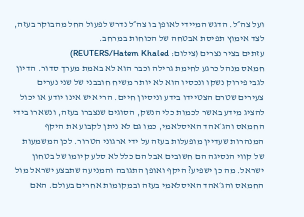ועל צה״ל. הדגש המיידי לאופן בו צה״ל נדרש לפעול החל מהבוקר בעזה, לצד אימוץ תפיסת אבטחה של הכוחות במרחב.
עזתים בציר נצרים (צילום: REUTERS/Hatem Khaled)
חמאס מנהל כרגע לחימת גרילה וכבר הוא לא באמת מערך סדור. הדיון לגבי פירוק נשקו ונכסיו הוא לא יותר משיח חובבני של שני נערים צעירים שטרם הצטיידו בידע וניסיון חיים. הרי איש אינו יודע או יכול להציג מידע באשר לכמות כלי הנשק, הסוגים שנצברו בעזה, ונשארו בידי החמאס והג׳אהד האיסלאמי, כמו גם לא ניתן לקבוע את היקף המנהרות שעדיין מופעלות בעזה על ידי ארגוני הטרור. לכן המשמעות של קווי הנסיגה הם חשובים אבל הם כלל לא סלע קיומו של בטחון ישראל. מה כן ישפיע? היקף ואופן התגובה והמניעה שתבצע ישראל מול החמאס והג׳אהד האיסלאמי בעזה ובמקומות אחרים בעולם. האם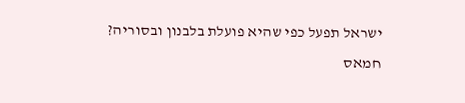ישראל תפעל כפי שהיא פועלת בלבנון ובסוריה?
חמאס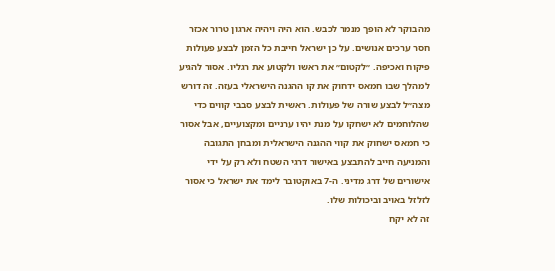מהבוקר לא הופך מנמר לכבש. הוא היה ויהיה ארגון טרור אכזר חסר ערכים אנושים. על כן ישראל חייבת כל הזמן לבצע פעולות פיקוח ואכיפה. ״לקטום״ את ראשו ולקטוע את רגליו. אסור להגיע למהלך שבו חמאס ידחוק את קו ההגנה הישראלי בעזה. זה דורש מצה״ל לבצע שורה של פעולות. ראשית לבצע סבבי קווים כדי שהלוחמים לא ישחקו על מנת יהיו ערניים ומקצועיים, אבל אסור כי חמאס ישחוק את קווי ההגנה הישראלית ומבחן התגובה והמניעה חייב להתבצע באישור דרגי השטח ולא רק על ידי אישורים של דרג מדיני. ה-7 באוקטובר לימד את ישראל כי אסור לזלזל באויב וביכולות שלו.
זה לא יקח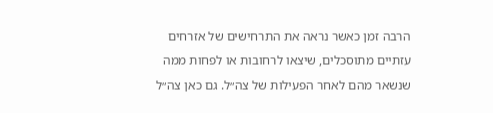הרבה זמן כאשר נראה את התרחישים של אזרחים עזתיים מתוסכלים, שיצאו לרחובות או לפחות ממה שנשאר מהם לאחר הפעילות של צה״ל. גם כאן צה״ל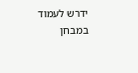ידרש לעמוד במבחן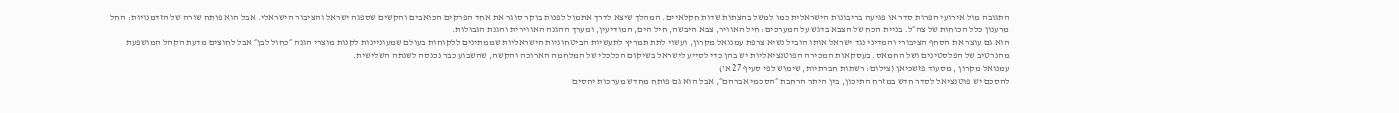התגובה מול אירועי הפרות סדר או פגיעה בריבונות הישראלית כמו למשל בהצתות שדות חקלאיים. המהלך שיצא לדרך אתמול לפנות בוקר סוגר את אחד הפרקים הכואבים והקשים שספגה ישראל והציבור הישראלי. אבל הוא פותח שורה של הזדמנויות: החל מרענון כלל הכוחות של צה״ל. בניית הכח של הצבא בדגש על המערכים: חיל האוויר, צבא היבשה, חיל הים, המודיעין, ומערך ההגנה האווירית והגנת הגבולות.
הוא גם עוצר את הסחף הציבורי והמדיני נגד ישראל אותו הוביל נשיא צרפת עמנואל מקרון, ועשוי לתת תמריץ לתעשיות הביטחוניות הישראליות שממתינים ללקוחות בעולם שמעוניינות לקנות מוצרי הגנה ״כחול לבן״ אבל לחוצים מדעת הקהל המושפעת מהנרטיב של הפלסטינים ושל החמאס. בעסקאות המכירה הפוטנציאליות יש בהן כדי לסייע לישראל בשיקום הכלכלי של המלחמה הארוכה והקשה, שהשבוע כבר נכנסה לשנתה השלישית.
עמנואל מקרון , מסעוד פזשכיאן (צילום: רשתות חברתיות, שימוש לפי סעיף 27 א')
להסכם יש פוטנציאל לסדר חדש במזרח התיכון, בין היתר הרחבת ״הסכמי אברהם״, אבל הוא גם פותח מחדש מערכות יחסים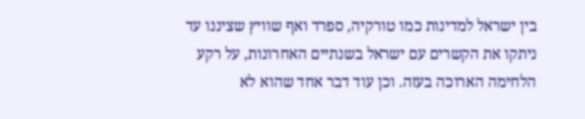בין ישראל למדינות כמו טורקיה, ספרד ואף שוויץ שציננו עד ניתקו את הקשרים עם ישראל בשנתיים האחרונות, על רקע הלחימה הארוכה בעזה. וכן עוד דבר אחד שהוא לא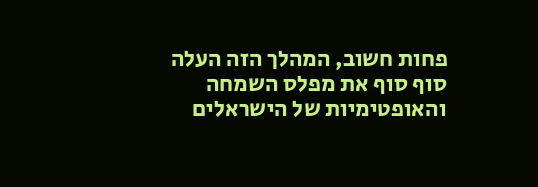פחות חשוב, המהלך הזה העלה סוף סוף את מפלס השמחה והאופטימיות של הישראלים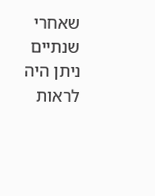שאחרי שנתיים ניתן היה לראות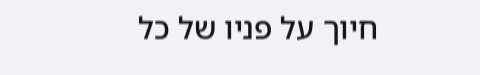חיוך על פניו של כל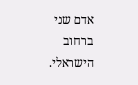אדם שני ברחוב הישראלי.